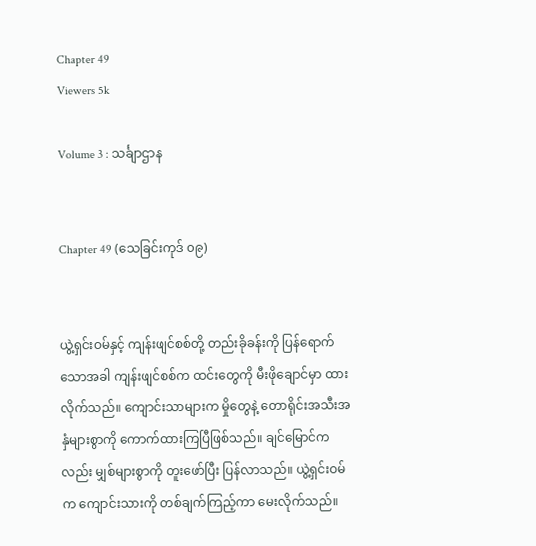Chapter 49
Viewers 5k

Volume 3 : သင်္ချာဌာန


Chapter 49 (သေခြင်းကုဒ် ၀၉)


ယွဲ့ရှင်းဝမ်နှင့် ကျန်းဖျင်စစ်တို့ တည်းခိုခန်းကို ပြန်ရောက်သောအခါ ကျန်းဖျင်စစ်က ထင်းတွေကို မီးဖိုချောင်မှာ ထားလိုက်သည်။ ကျောင်းသာများက မှိုတွေနဲ့ တောရိုင်းအသီးအနှံများစွာကို ကောက်ထားကြပြီဖြစ်သည်။ ချင်မြောင်ကလည်း မျှစ်များစွာကို တူးဖော်ပြီး ပြန်လာသည်။ ယွဲ့ရှင်းဝမ်က ကျောင်းသားကို တစ်ချက်ကြည့်ကာ မေးလိုက်သည်။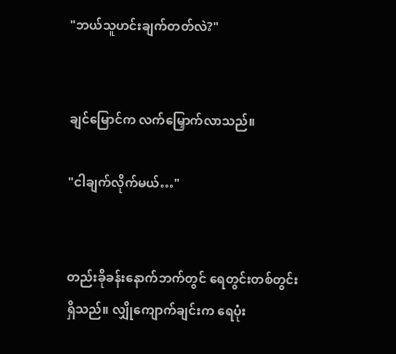"ဘယ်သူဟင်းချက်တတ်လဲ?"


ချင်မြောင်က လက်မြှောက်လာသည်။

"ငါချက်လိုက်မယ်…"


တည်းခိုခန်းနောက်ဘက်တွင် ရေတွင်းတစ်တွင်းရှိသည်။ လျှိုကျောက်ချင်းက ရေပုံး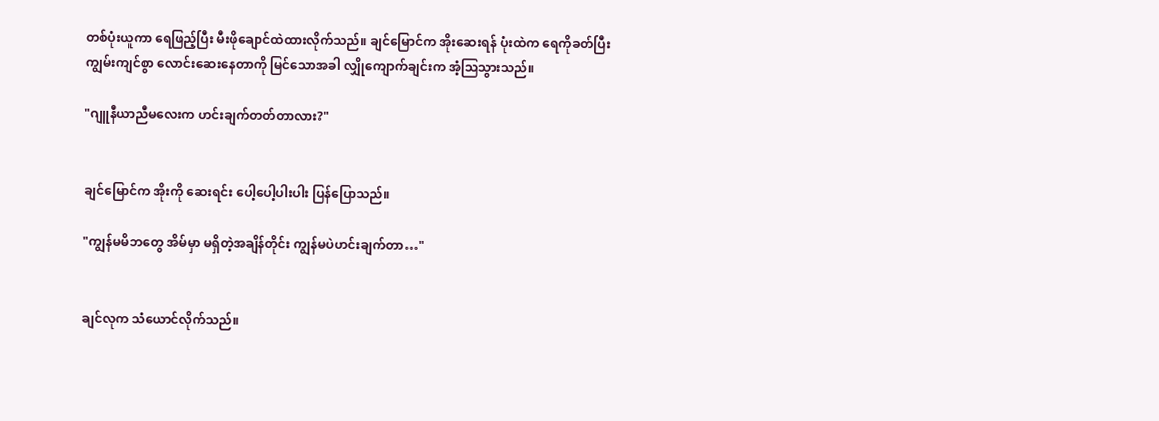တစ်ပုံးယူကာ ရေဖြည့်ပြီး မီးဖိုချောင်ထဲထားလိုက်သည်။ ချင်မြောင်က အိုးဆေးရန် ပုံးထဲက ရေကိုခတ်ပြီး ကျွမ်းကျင်စွာ လောင်းဆေးနေတာကို မြင်သောအခါ လျှိုကျောက်ချင်းက အံ့ဩသွားသည်။

"ဂျူနီယာညီမလေးက ဟင်းချက်တတ်တာလား?"


ချင်မြောင်က အိုးကို ဆေးရင်း ပေါ့ပေါ့ပါးပါး ပြန်ပြောသည်။

"ကျွန်မမိဘတွေ အိမ်မှာ မရှိတဲ့အချိန်တိုင်း ကျွန်မပဲဟင်းချက်တာ…"


ချင်လုက သံယောင်လိုက်သည်။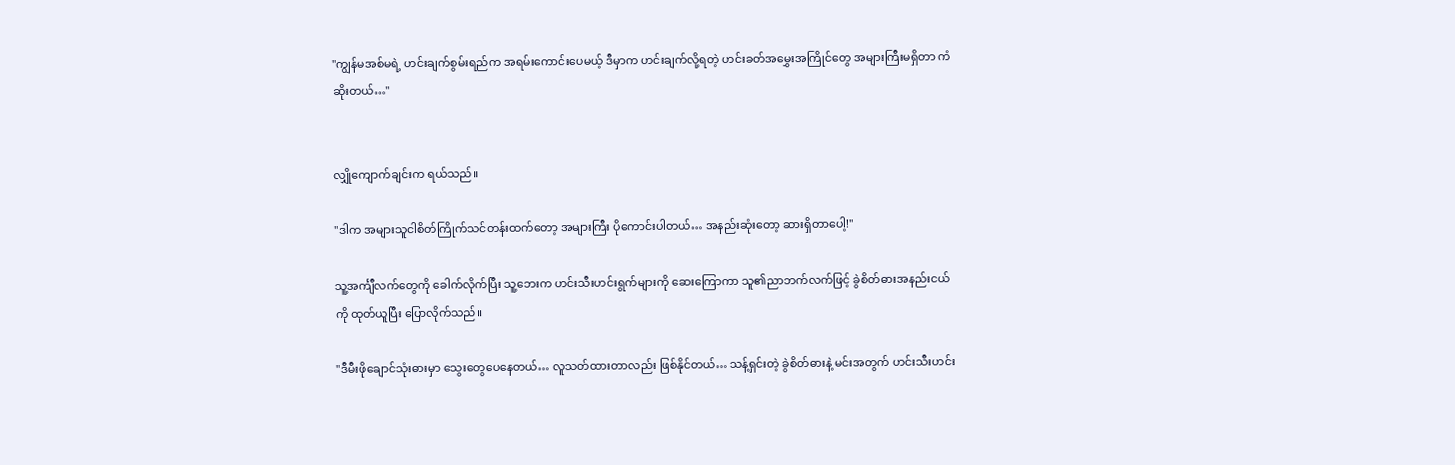"ကျွန်မအစ်မရဲ့ ဟင်းချက်စွမ်းရည်က အရမ်းကောင်းပေမယ့် ဒီမှာက ဟင်းချက်လို့ရတဲ့ ဟင်းခတ်အမွှေးအကြိုင်တွေ အများကြီးမရှိတာ ကံဆိုးတယ်…"


လျှိုကျောက်ချင်းက ရယ်သည်။

"ဒါက အများသူငါစိတ်ကြိုက်သင်တန်းထက်တော့ အများကြီး ပိုကောင်းပါတယ်… အနည်းဆုံးတော့ ဆားရှိတာပေါ့!"

သူ့အင်္ကျီလက်တွေကို ခေါက်လိုက်ပြီး သူ့ဘေးက ဟင်းသီးဟင်းရွက်များကို ဆေးကြောကာ သူ၏ညာဘက်လက်ဖြင့် ခွဲစိတ်ဓားအနည်းငယ်ကို ထုတ်ယူပြီး ပြောလိုက်သည်။

"ဒီမီးဖိုချောင်သုံးဓားမှာ သွေးတွေပေနေတယ်… လူသတ်ထားတာလည်း ဖြစ်နိုင်တယ်… သန့်ရှင်းတဲ့ ခွဲစိတ်ဓားနဲ့ မင်းအတွက် ဟင်းသီးဟင်း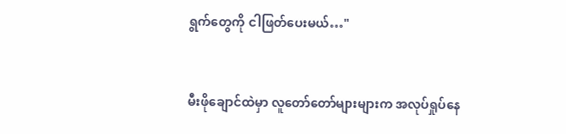ရွက်တွေကို ငါဖြတ်ပေးမယ်…"


မီးဖိုချောင်ထဲမှာ လူတော်တော်များများက အလုပ်ရှုပ်နေ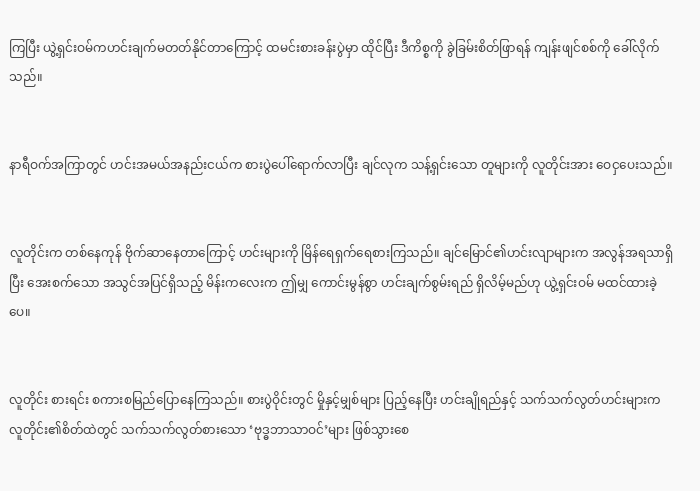ကြပြီး ယွဲ့ရှင်းဝမ်ကဟင်းချက်မတတ်နိုင်တာကြောင့် ထမင်းစားခန်းပွဲမှာ ထိုင်ပြီး ဒီကိစ္စကို ခွဲခြမ်းစိတ်ဖြာရန် ကျန်းဖျင်စစ်ကို ခေါ်လိုက်သည်။


နာရီဝက်အကြာတွင် ဟင်းအမယ်အနည်းငယ်က စားပွဲပေါ်ရောက်လာပြီး ချင်လုက သန့်ရှင်းသော တူများကို လူတိုင်းအား ဝေငှပေးသည်။


လူတိုင်းက တစ်နေကုန် ဗိုက်ဆာနေတာကြောင့် ဟင်းများကို မြိန်ရေရှက်ရေစားကြသည်။ ချင်မြောင်၏ဟင်းလျာများက အလွန်အရသာရှိပြီး အေးစက်သော အသွင်အပြင်ရှိသည့် မိန်းကလေးက ဤမျှ ကောင်းမွန်စွာ ဟင်းချက်စွမ်းရည် ရှိလိမ့်မည်ဟု ယွဲ့ရှင်းဝမ် မထင်ထားခဲ့ပေ။


လူတိုင်း စားရင်း စကားစမြည်ပြောနေကြသည်။ စားပွဲဝိုင်းတွင် မှိုနှင့်မျှစ်များ ပြည့်နေပြီး ဟင်းချိုရည်နှင့် သက်သက်လွတ်ဟင်းများက လူတိုင်း၏စိတ်ထဲတွင် သက်သက်လွတ်စားသော ‘ဗုဒ္ဓဘာသာဝင်’များ ဖြစ်သွားစေ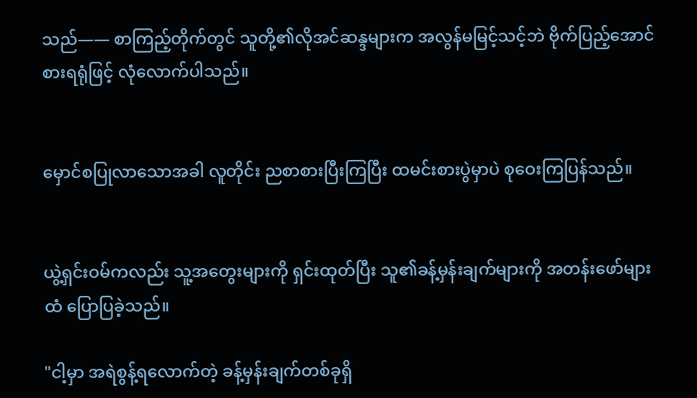သည်—— စာကြည့်တိုက်တွင် သူတို့၏လိုအင်ဆန္ဒများက အလွန်မမြင့်သင့်ဘဲ ဗိုက်ပြည့်အောင်စားရရုံဖြင့် လုံလောက်ပါသည်။


မှောင်စပြုလာသောအခါ လူတိုင်း ညစာစားပြီးကြပြီး ထမင်းစားပွဲမှာပဲ စုဝေးကြပြန်သည်။


ယွဲ့ရှင်းဝမ်ကလည်း သူ့အတွေးများကို ရှင်းထုတ်ပြီး သူ၏ခန့်မှန်းချက်များကို အတန်းဖော်များထံ ပြောပြခဲ့သည်။

"ငါ့မှာ အရဲစွန့်ရလောက်တဲ့ ခန့်မှန်းချက်တစ်ခုရှိ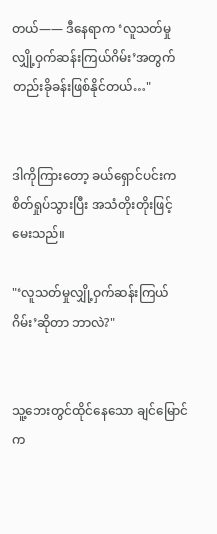တယ်—— ဒီနေရာက ‘လူသတ်မှုလျှို့ဝှက်ဆန်းကြယ်ဂိမ်း’အတွက် တည်းခိုခန်းဖြစ်နိုင်တယ်…"


ဒါကိုကြားတော့ ခယ်ရှောင်ပင်းက စိတ်ရှုပ်သွားပြီး အသံတိုးတိုးဖြင့် မေးသည်။

"‘လူသတ်မှုလျှို့ဝှက်ဆန်းကြယ်ဂိမ်း’ဆိုတာ ဘာလဲ?"


သူ့ဘေးတွင်ထိုင်နေသော ချင်မြောင်က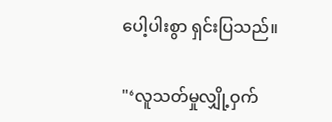ပေါ့ပါးစွာ ရှင်းပြသည်။

"‘လူသတ်မှုလျှို့ဝှက်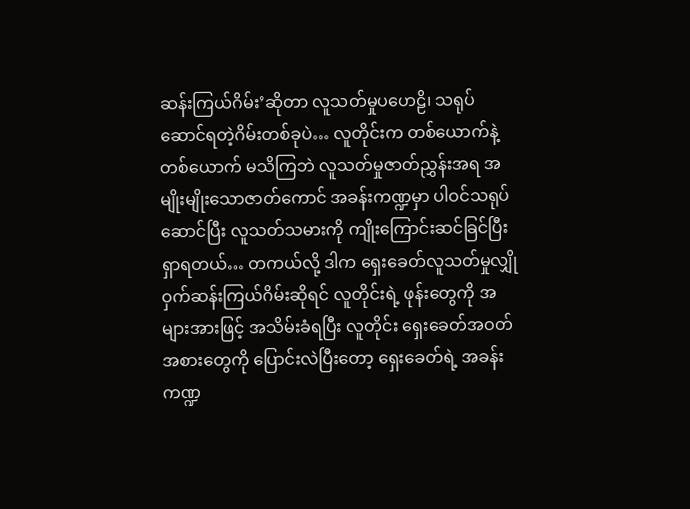ဆန်းကြယ်ဂိမ်း’ဆိုတာ လူသတ်မှုပဟေဠိ၊ သရုပ်ဆောင်ရတဲ့ဂိမ်းတစ်ခုပဲ… လူတိုင်းက တစ်ယောက်နဲ့တစ်ယောက် မသိကြဘဲ လူသတ်မှုဇာတ်ညွှန်းအရ အမျိုးမျိုးသောဇာတ်ကောင် အခန်းကဏ္ဍမှာ ပါဝင်သရုပ်ဆောင်ပြီး လူသတ်သမားကို ကျိုးကြောင်းဆင်ခြင်ပြီး ရှာရတယ်… တကယ်လို့ ဒါက ရှေးခေတ်လူသတ်မှုလျှိုဝှက်ဆန်းကြယ်ဂိမ်းဆိုရင် လူတိုင်းရဲ့ ဖုန်းတွေကို အများအားဖြင့် အသိမ်းခံရပြီး လူတိုင်း ရှေးခေတ်အဝတ်အစားတွေကို ပြောင်းလဲပြီးတော့ ရှေးခေတ်ရဲ့ အခန်းကဏ္ဍ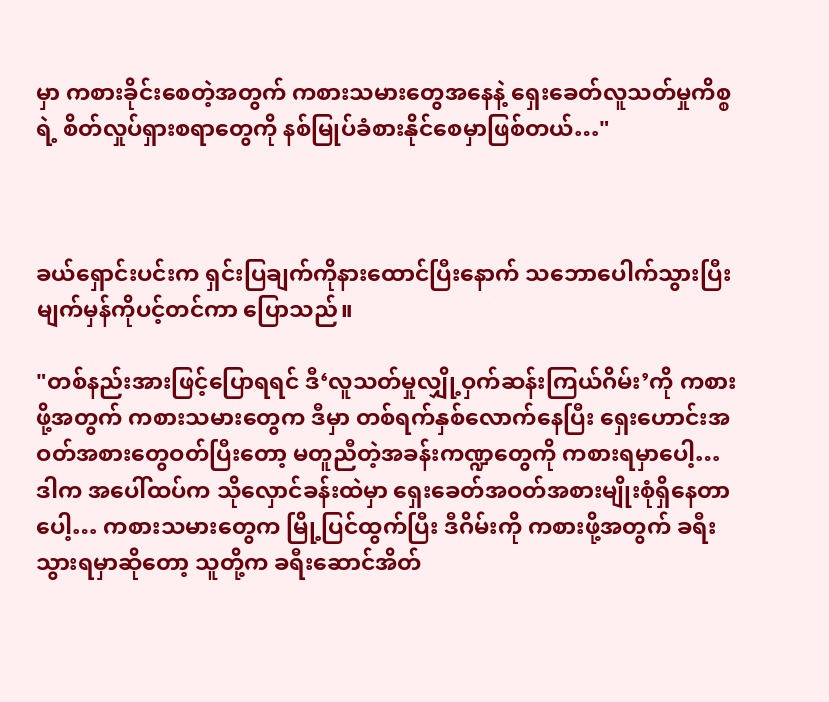မှာ ကစားခိုင်းစေတဲ့အတွက် ကစားသမားတွေအနေနဲ့ ရှေးခေတ်လူသတ်မှုကိစ္စရဲ့ စိတ်လှုပ်ရှားစရာတွေကို နစ်မြုပ်ခံစားနိုင်စေမှာဖြစ်တယ်…"



ခယ်ရှောင်းပင်းက ရှင်းပြချက်ကိုနားထောင်ပြီးနောက် သဘောပေါက်သွားပြီး မျက်မှန်ကိုပင့်တင်ကာ ပြောသည်။

"တစ်နည်းအားဖြင့်ပြောရရင် ဒီ‘လူသတ်မှုလျှို့ဝှက်ဆန်းကြယ်ဂိမ်း’ကို ကစားဖို့အတွက် ကစားသမားတွေက ဒီမှာ တစ်ရက်နှစ်လောက်နေပြီး ရှေးဟောင်းအဝတ်အစားတွေဝတ်ပြီးတော့ မတူညီတဲ့အခန်းကဏ္ဍတွေကို ကစားရမှာပေါ့… ဒါက အပေါ်ထပ်က သိုလှောင်ခန်းထဲမှာ ရှေးခေတ်အဝတ်အစားမျိုးစုံရှိနေတာပေါ့… ကစားသမားတွေက မြို့ပြင်ထွက်ပြီး ဒီဂိမ်းကို ကစားဖို့အတွက် ခရီးသွားရမှာဆိုတော့ သူတို့က ခရီးဆောင်အိတ်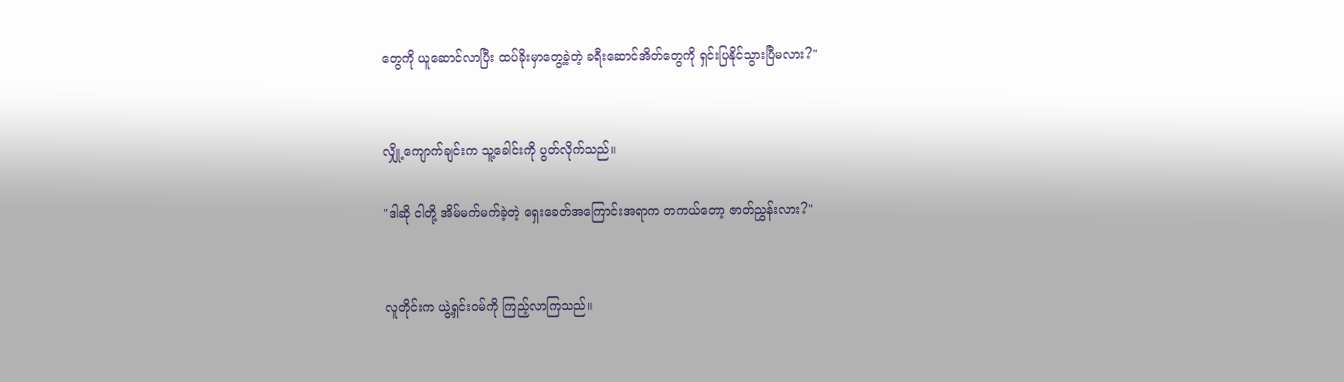တွေကို ယူဆောင်လာပြီး ထပ်ခိုးမှာတွေ့ခဲ့တဲ့ ခရီးဆောင်အိတ်တွေကို ရှင်းပြနိုင်သွားပြီမလား?"


လျှို့ကျောက်ချင်းက သူ့ခေါင်းကို ပွတ်လိုက်သည်။

"ဒါဆို ငါတို့ အိမ်မက်မက်ခဲ့တဲ့ ရှေးခေတ်အကြောင်းအရာက တကယ်တော့ ဇာတ်ညွှန်းလား?"


လူတိုင်းက ယွဲ့ရှင်းဝမ်ကို ကြည့်လာကြသည်။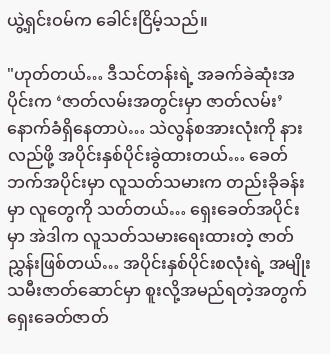ယွဲ့ရှင်းဝမ်က ခေါင်းငြိမ့်သည်။

"ဟုတ်တယ်… ဒီသင်တန်းရဲ့ အခက်ခဲဆုံးအပိုင်းက ‘ဇာတ်လမ်းအတွင်းမှာ ဇာတ်လမ်း’နောက်ခံရှိနေတာပဲ… သဲလွန်စအားလုံးကို နားလည်ဖို့ အပိုင်းနှစ်ပိုင်းခွဲထားတယ်… ခေတ်ဘက်အပိုင်းမှာ လူသတ်သမားက တည်းခိုခန်းမှာ လူတွေကို သတ်တယ်… ရှေးခေတ်အပိုင်းမှာ အဲဒါက လူသတ်သမားရေးထားတဲ့ ဇာတ်ညွှန်းဖြစ်တယ်… အပိုင်းနှစ်ပိုင်းစလုံးရဲ့ အမျိုးသမီးဇာတ်ဆောင်မှာ စူးလို့အမည်ရတဲ့အတွက် ရှေးခေတ်ဇာတ်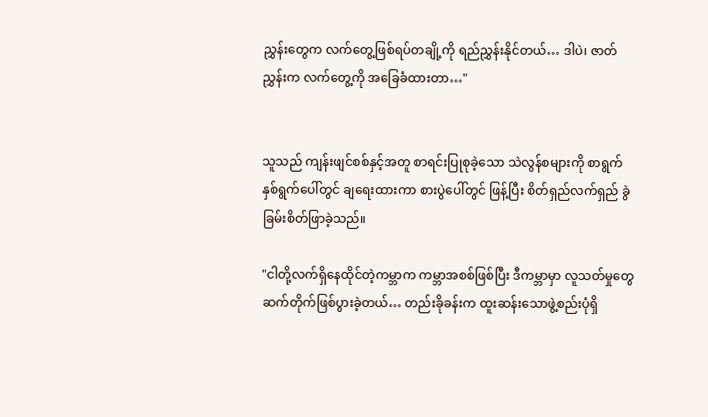ညွှန်းတွေက လက်တွေ့ဖြစ်ရပ်တချို့ကို ရည်ညွှန်းနိုင်တယ်… ဒါပဲ၊ ဇာတ်ညွှန်းက လက်တွေ့ကို အခြေခံထားတာ…"


သူသည် ကျန်းဖျင်စစ်နှင့်အတူ စာရင်းပြုစုခဲ့သော သဲလွန်စများကို စာရွက်နှစ်ရွက်ပေါ်တွင် ချရေးထားကာ စားပွဲပေါ်တွင် ဖြန့်ပြီး စိတ်ရှည်လက်ရှည် ခွဲခြမ်းစိတ်ဖြာခဲ့သည်။

"ငါတို့လက်ရှိနေထိုင်တဲ့ကမ္ဘာက ကမ္ဘာအစစ်ဖြစ်ပြီး ဒီကမ္ဘာမှာ လူသတ်မှုတွေ ဆက်တိုက်ဖြစ်ပွားခဲ့တယ်… တည်းခိုခန်းက ထူးဆန်းသောဖွဲ့စည်းပုံရှိ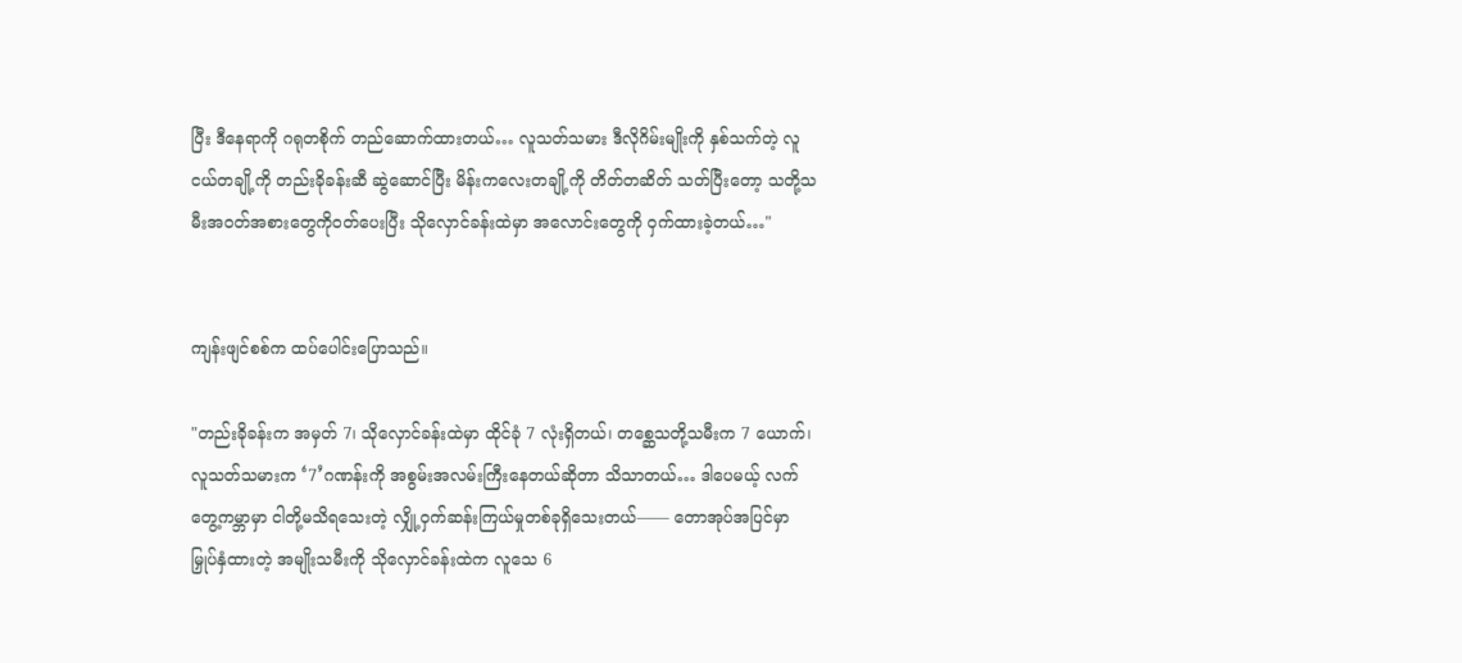ပြီး ဒီနေရာကို ဂရုတစိုက် တည်ဆောက်ထားတယ်… လူသတ်သမား ဒီလိုဂိမ်းမျိုးကို နှစ်သက်တဲ့ လူငယ်တချို့ကို တည်းခိုခန်းဆီ ဆွဲဆောင်ပြီး မိန်းကလေးတချို့ကို တိတ်တဆိတ် သတ်ပြီးတော့ သတို့သမီးအဝတ်အစားတွေကိုဝတ်ပေးပြီး သိုလှောင်ခန်းထဲမှာ အလောင်းတွေကို ဝှက်ထားခဲ့တယ်…"


ကျန်းဖျင်စစ်က ထပ်ပေါင်းပြောသည်။

"တည်းခိုခန်းက အမှတ် 7၊ သိုလှောင်ခန်းထဲမှာ ထိုင်ခုံ 7 လုံးရှိတယ်၊ တစ္ဆေသတို့သမီးက 7 ယောက်၊ လူသတ်သမားက ‘7’ဂဏန်းကို အစွမ်းအလမ်းကြီးနေတယ်ဆိုတာ သိသာတယ်… ဒါပေမယ့် လက်တွေ့ကမ္ဘာမှာ ငါတို့မသိရသေးတဲ့ လျှို့ဝှက်ဆန်းကြယ်မှုတစ်ခုရှိသေးတယ်—— တောအုပ်အပြင်မှာ မြှုပ်နှံထားတဲ့ အမျိုးသမီးကို သိုလှောင်ခန်းထဲက လူသေ 6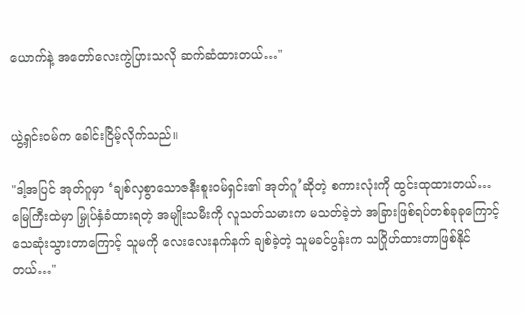ယောက်နဲ့ အတော်လေးကွဲပြားသလို ဆက်ဆံထားတယ်…"


ယွဲ့ရှင်းဝမ်က ခေါင်းငြိမ့်လိုက်သည်။

"ဒါ့အပြင် အုတ်ဂူမှာ ‘ချစ်လှစွာသောဇနီးစူးဝမ်ရှင်း၏ အုတ်ဂူ’ဆိုတဲ့ စကားလုံးကို ထွင်းထုထားတယ်… မြေကြီးထဲမှာ မြှုပ်နှံခံထားရတဲ့ အမျိုးသမီးကို လူသတ်သမားက မသတ်ခဲ့ဘဲ အခြားဖြစ်ရပ်တစ်ခုခုကြောင့် သေဆုံးသွားတာကြောင့် သူမကို လေးလေးနက်နက် ချစ်ခဲ့တဲ့ သူမခင်ပွန်းက သဂြိုဟ်ထားတာဖြစ်နိုင်တယ်…"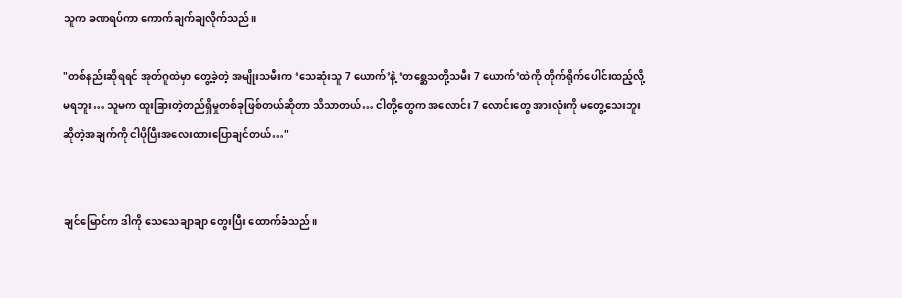သူက ခဏရပ်ကာ ကောက်ချက်ချလိုက်သည်။

"တစ်နည်းဆိုရရင် အုတ်ဂူထဲမှာ တွေ့ခဲ့တဲ့ အမျိုးသမီးက ‘သေဆုံးသူ 7 ယောက်’နဲ့ ‘တစ္ဆေသတို့သမီး 7 ယောက်’ထဲကို တိုက်ရိုက်ပေါင်းထည့်လို့မရဘူး… သူမက ထူးခြားတဲ့တည်ရှိမှုတစ်ခုဖြစ်တယ်ဆိုတာ သိသာတယ်… ငါတို့တွေက အလောင်း 7 လောင်းတွေ အားလုံးကို မတွေ့သေးဘူးဆိုတဲ့အချက်ကို ငါပိုပြီးအလေးထားပြောချင်တယ်…"


ချင်မြောင်က ဒါကို သေသေချာချာ တွေးပြီး ထောက်ခံသည်။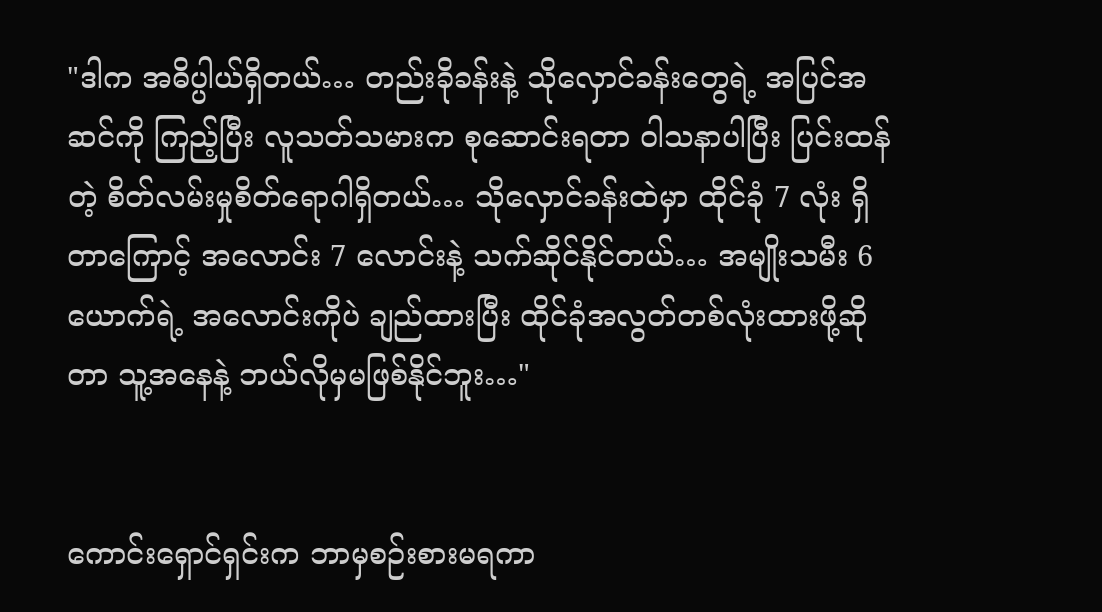"ဒါက အဓိပ္ပါယ်ရှိတယ်… တည်းခိုခန်းနဲ့ သိုလှောင်ခန်းတွေရဲ့ အပြင်အဆင်ကို ကြည့်ပြီး လူသတ်သမားက စုဆောင်းရတာ ဝါသနာပါပြီး ပြင်းထန်တဲ့ စိတ်လမ်းမှုစိတ်ရောဂါရှိတယ်… သိုလှောင်ခန်းထဲမှာ ထိုင်ခုံ 7 လုံး ရှိတာကြောင့် အလောင်း 7 လောင်းနဲ့ သက်ဆိုင်နိုင်တယ်… အမျိုးသမီး 6 ယောက်ရဲ့ အလောင်းကိုပဲ ချည်ထားပြီး ထိုင်ခုံအလွတ်တစ်လုံးထားဖို့ဆိုတာ သူ့အနေနဲ့ ဘယ်လိုမှမဖြစ်နိုင်ဘူး…"


ကောင်းရှောင်ရှင်းက ဘာမှစဉ်းစားမရကာ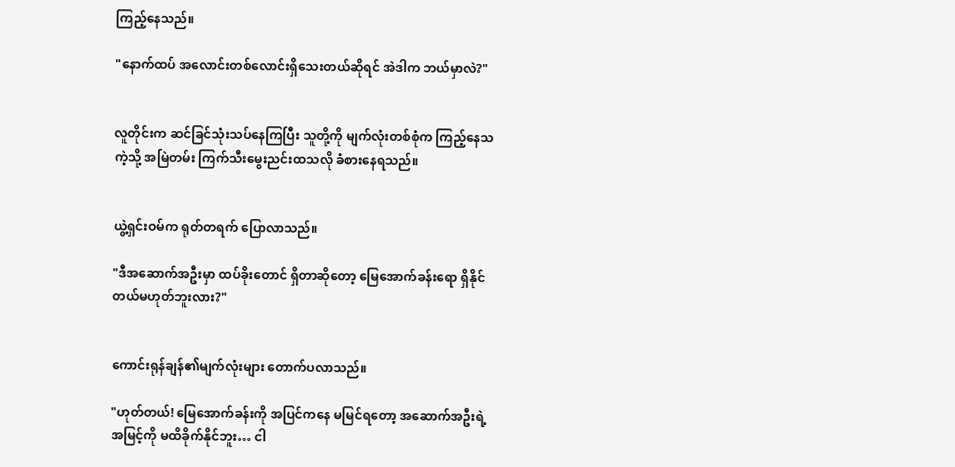ကြည့်နေသည်။

"နောက်ထပ် အလောင်းတစ်လောင်းရှိသေးတယ်ဆိုရင် အဲဒါက ဘယ်မှာလဲ?"


လူတိုင်းက ဆင်ခြင်သုံးသပ်နေကြပြီး သူတို့ကို မျက်လုံးတစ်စုံက ကြည့်နေသကဲ့သို့ အမြဲတမ်း ကြက်သီးမွေးညင်းထသလို ခံစားနေရသည်။


ယွဲ့ရှင်းဝမ်က ရုတ်တရက် ပြောလာသည်။

"ဒီအဆောက်အဦးမှာ ထပ်ခိုးတောင် ရှိတာဆိုတော့ မြေအောက်ခန်းရော ရှိနိုင်တယ်မဟုတ်ဘူးလား?"


ကောင်းရုန်ချန်၏မျက်လုံးများ တောက်ပလာသည်။

"ဟုတ်တယ်! မြေအောက်ခန်းကို အပြင်ကနေ မမြင်ရတော့ အဆောက်အဦးရဲ့ အမြင့်ကို မထိခိုက်နိုင်ဘူး… ငါ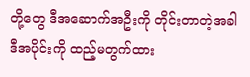တို့တွေ ဒီအဆောက်အဦးကို တိုင်းတာတဲ့အခါ ဒီအပိုင်းကို ထည့်မတွက်ထား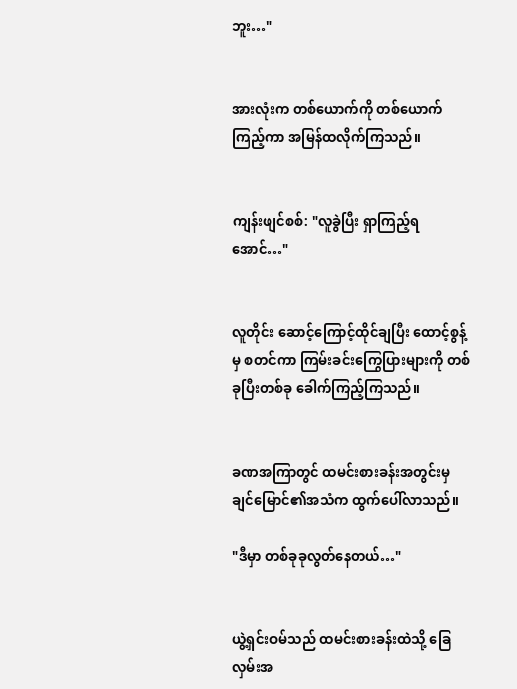ဘူး…"


အားလုံးက တစ်ယောက်ကို တစ်ယောက်ကြည့်ကာ အမြန်ထလိုက်ကြသည်။


ကျန်းဖျင်စစ်: "လူခွဲပြီး ရှာကြည့်ရအောင်…"


လူတိုင်း ဆောင့်ကြောင့်ထိုင်ချပြီး ထောင့်စွန့်မှ စတင်ကာ ကြမ်းခင်းကြွေပြားများကို တစ်ခုပြီးတစ်ခု ခေါက်ကြည့်ကြသည်။


ခဏအကြာတွင် ထမင်းစားခန်းအတွင်းမှ ချင်မြောင်၏အသံက ထွက်ပေါ်လာသည်။

"ဒီမှာ တစ်ခုခုလွတ်နေတယ်…"


ယွဲ့ရှင်းဝမ်သည် ထမင်းစားခန်းထဲသို့ ခြေလှမ်းအ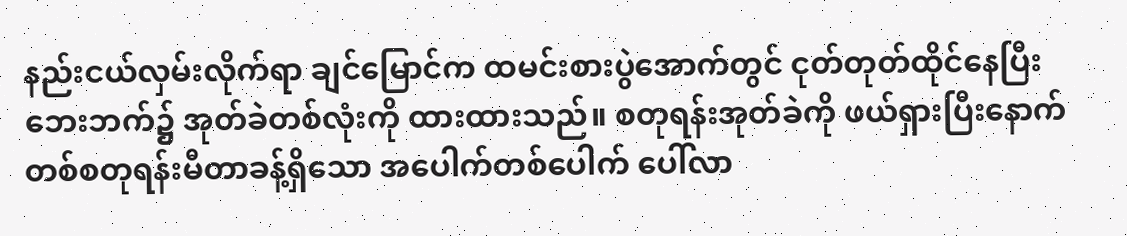နည်းငယ်လှမ်းလိုက်ရာ ချင်မြောင်က ထမင်းစားပွဲအောက်တွင် ငုတ်တုတ်ထိုင်နေပြီး ဘေးဘက်၌ အုတ်ခဲတစ်လုံးကို ထားထားသည်။ စတုရန်းအုတ်ခဲကို ဖယ်ရှားပြီးနောက် တစ်စတုရန်းမီတာခန့်ရှိသော အပေါက်တစ်ပေါက် ပေါ်လာ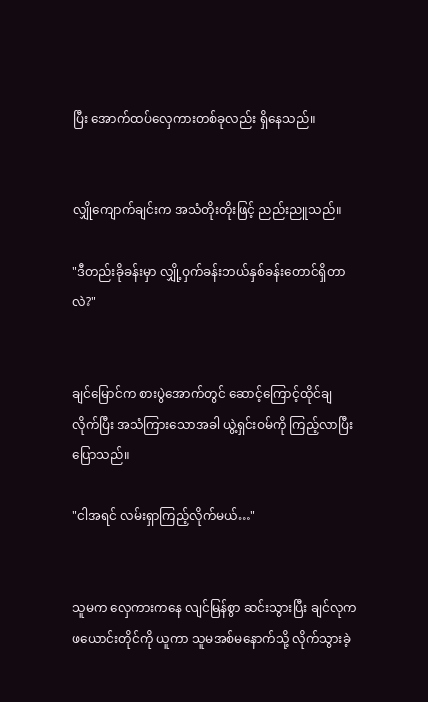ပြီး အောက်ထပ်လှေကားတစ်ခုလည်း ရှိနေသည်။


လျှိုကျောက်ချင်းက အသံတိုးတိုးဖြင့် ညည်းညူသည်။

"ဒီတည်းခိုခန်းမှာ လျှို့ဝှက်ခန်းဘယ်နှစ်ခန်းတောင်ရှိတာလဲ?"


ချင်မြောင်က စားပွဲအောက်တွင် ဆောင့်ကြောင့်ထိုင်ချလိုက်ပြီး အသံကြားသောအခါ ယွဲ့ရှင်းဝမ်ကို ကြည့်လာပြီး ပြောသည်။

"ငါအရင် လမ်းရှာကြည့်လိုက်မယ်…"


သူမက လှေကားကနေ လျင်မြန်စွာ ဆင်းသွားပြီး ချင်လုက ဖယောင်းတိုင်ကို ယူကာ သူမအစ်မနောက်သို့ လိုက်သွားခဲ့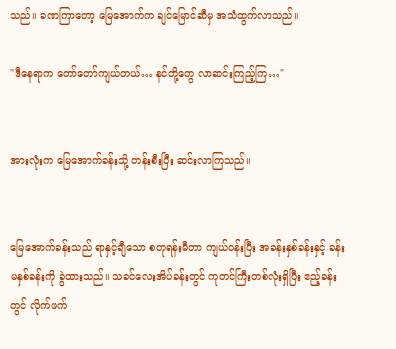သည်။ ခဏကြာတော့ မြေအောက်က ချင်မြောင်ဆီမှ အသံထွက်လာသည်။

"ဒီနေရာက တော်တော်ကျယ်တယ်… နင်တို့တွေ လာဆင်းကြည့်ကြ…"


အားလုံးက မြေအောက်ခန်းသို့ တန်းစီးပြီး ဆင်းလာကြသည်။


မြေအောက်ခန်းသည် ရာနှင့်ချီသော စတုရန်းမီတာ ကျယ်ဝန်းပြီး အခန်းနှစ်ခန်းနှင့် ခန်းမနှစ်ခန်းကို ခွဲထားသည်။ သခင်လေးအိပ်ခန်းတွင် ကုတင်ကြီးတစ်လုံးရှိပြီး ဧည့်ခန်းတွင် လိုက်ဖက်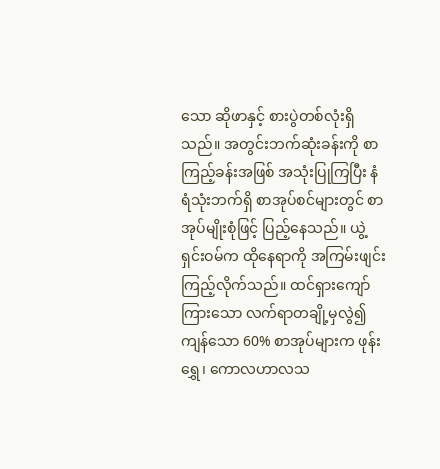သော ဆိုဖာနှင့် စားပွဲတစ်လုံးရှိသည်။ အတွင်းဘက်ဆုံးခန်းကို စာကြည့်ခန်းအဖြစ် အသုံးပြုကြပြီး နံရံသုံးဘက်ရှိ စာအုပ်စင်များတွင် စာအုပ်မျိုးစုံဖြင့် ပြည့်နေသည်။ ယွဲ့ရှင်းဝမ်က ထိုနေရာကို အကြမ်းဖျင်း ကြည့်လိုက်သည်။ ထင်ရှားကျော်ကြားသော လက်ရာတချို့မှလွဲ၍ ကျန်သော 60% စာအုပ်များက ဖုန်းရွှေ၊ ကောလဟာလသ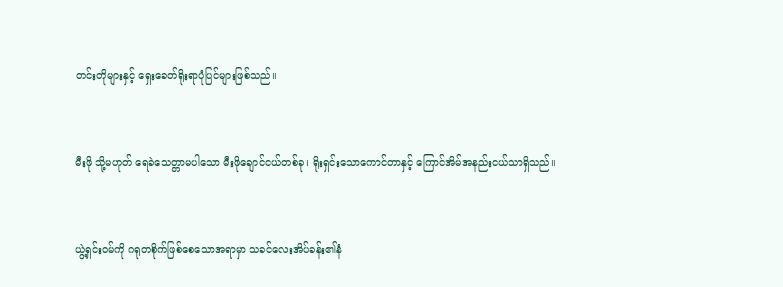တင်းတိုများနှင့် ရှေးခေတ်ရိုးရာပုံပြင်များဖြစ်သည်။


မီးဖို သို့မဟုတ် ရေခဲသေတ္တာမပါသော မီးဖိုချောင်ငယ်တစ်ခု၊ ရိုးရှင်းသောကောင်တာနှင့် ကြောင်အိမ်အနည်းငယ်သာရှိသည်။


ယွဲ့ရှင်းဝမ်ကို ဂရုတစိုက်ဖြစ်စေသောအရာမှာ သခင်လေးအိပ်ခန်း၏နံ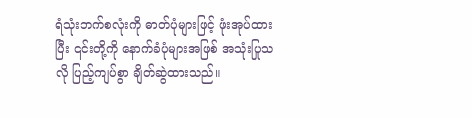ရံသုံးဘက်စလုံးကို ဓာတ်ပုံများဖြင့် ဖုံးအုပ်ထားပြီး ၎င်းတို့ကို နောက်ခံပုံများအဖြစ် အသုံးပြုသလို ပြည့်ကျပ်စွာ ချိတ်ဆွဲထားသည်။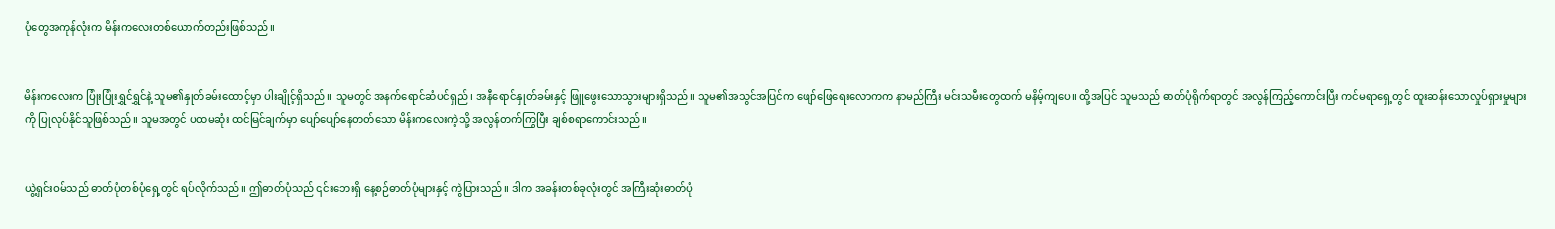ပုံတွေအကုန်လုံးက မိန်းကလေးတစ်ယောက်တည်းဖြစ်သည်။


မိန်းကလေးက ပြုံးပြုံးရွှင်ရွှင်နဲ့ သူမ၏နှုတ်ခမ်းထောင့်မှာ ပါးချိုင့်ရှိသည်။ သူမတွင် အနက်ရောင်ဆံပင်ရှည်၊ အနီရောင်နှုတ်ခမ်းနှင့် ဖြူဖွေးသောသွားများရှိသည်။ သူမ၏အသွင်အပြင်က ဖျော်‌ဖြေရေးလောကက နာမည်ကြီး မင်းသမီးတွေထက် မနိမ့်ကျပေ။ ထို့အပြင် သူမသည် ဓာတ်ပုံရိုက်ရာတွင် အလွန်ကြည့်ကောင်းပြီး ကင်မရာရှေ့တွင် ထူးဆန်းသောလှုပ်ရှားမှုများကို ပြုလုပ်နိုင်သူဖြစ်သည်။ သူမအတွင် ပထမဆုံး ထင်မြင်ချက်မှာ ပျော်ပျော်နေတတ်သော မိန်းကလေးကဲ့သို့ အလွန်တက်ကြွပြီး ချစ်စရာကောင်းသည်။


ယွဲ့ရှင်းဝမ်သည် ဓာတ်ပုံတစ်ပုံရှေ့တွင် ရပ်လိုက်သည်။ ဤဓာတ်ပုံသည် ၎င်းဘေးရှိ နေ့စဉ်ဓာတ်ပုံများနှင့် ကွဲပြားသည်။ ဒါက အခန်းတစ်ခုလုံးတွင် အကြီးဆုံးဓာတ်ပုံ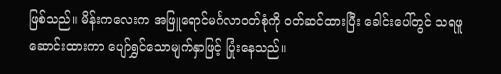ဖြစ်သည်။ မိန်းကလေးက အဖြူရောင်မင်္ဂလာဝတ်စုံကို ဝတ်ဆင်ထားပြီး ခေါင်းပေါ်တွင် သရဖူဆောင်းထားကာ ပျော်ရွှင်သောမျက်နှာဖြင့် ပြုံးနေသည်။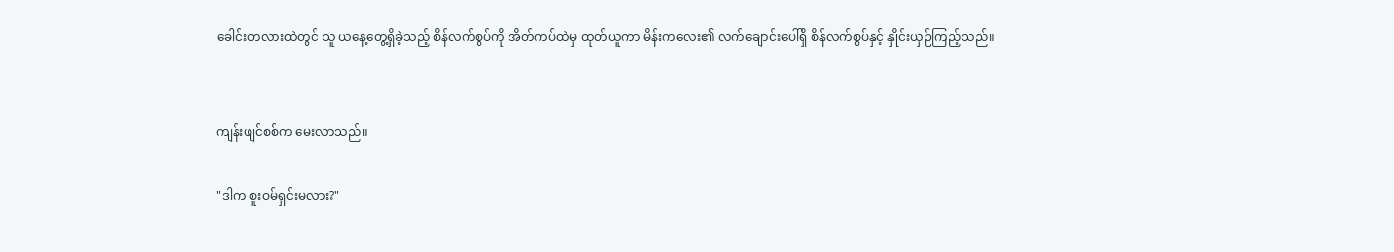ခေါင်းတလားထဲတွင် သူ ယနေ့တွေ့ရှိခဲ့သည့် စိန်လက်စွပ်ကို အိတ်ကပ်ထဲမှ ထုတ်ယူကာ မိန်းကလေး၏ လက်ချောင်းပေါ်ရှိ စိန်လက်စွပ်နှင့် နှိုင်းယှဉ်ကြည့်သည်။


ကျန်းဖျင်စစ်က မေးလာသည်။

"ဒါက စူးဝမ်ရှင်းမလား?"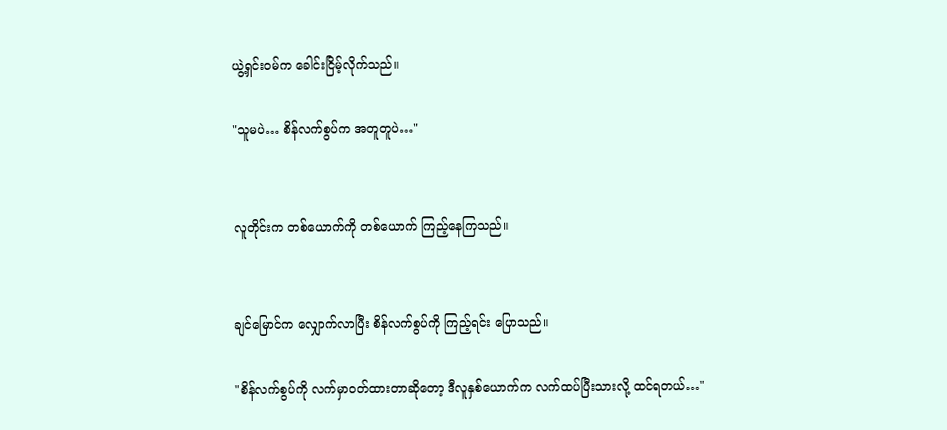ယွဲ့ရှင်းဝမ်က ခေါင်းငြိမ့်လိုက်သည်။

"သူမပဲ… စိန်လက်စွပ်က အတူတူပဲ…"


လူတိုင်းက တစ်ယောက်ကို တစ်ယောက် ကြည့်နေကြသည်။


ချင်မြောင်က လျှောက်လာပြီး စိန်လက်စွပ်ကို ကြည့်ရင်း ပြောသည်။

"စိန်လက်စွပ်ကို လက်မှာဝတ်ထားတာဆိုတော့ ဒီလူနှစ်ယောက်က လက်ထပ်ပြီးသားလို့ ထင်ရတယ်…"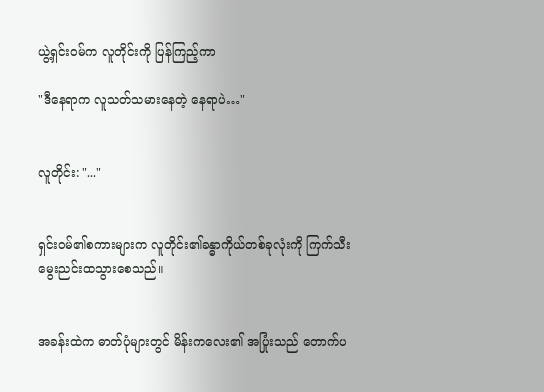ယွဲ့ရှင်းဝမ်က လူတိုင်းကို ပြန်ကြည့်ကာ

"ဒီနေရာက လူသတ်သမားနေတဲ့ နေရာပဲ…"


လူတိုင်း: "..."


ရှင်းဝမ်၏စကားများက လူတိုင်း၏ခန္ဓာကိုယ်တစ်ခုလုံးကို ကြက်သီးမွေးညင်းထသွားစေသည်။


အခန်းထဲက ဓာတ်ပုံများတွင် မိန်းကလေး၏ အပြုံးသည် တောက်ပ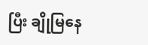ပြီး ချိုမြနေ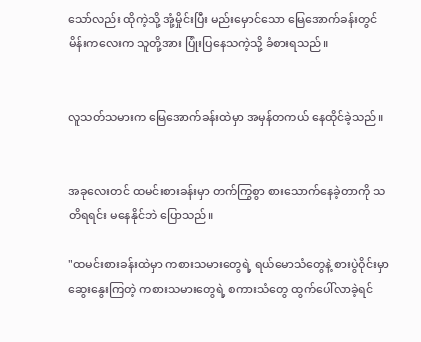သော်လည်း ထိုကဲ့သို့ အုံ့မှိုင်းပြီး မည်းမှောင်သော မြေအောက်ခန်းတွင် မိန်းကလေးက သူတို့အား ပြုံးပြနေသကဲ့သို့ ခံစားရသည်။


လူသတ်သမားက မြေအောက်ခန်းထဲမှာ အမှန်တကယ် နေထိုင်ခဲ့သည်။


အခုလေးတင် ထမင်းစားခန်းမှာ တက်ကြွစွာ စားသောက်နေခဲ့တာကို သတိရရင်း မနေနိုင်ဘဲ ပြောသည်။

"ထမင်းစားခန်းထဲမှာ ကစားသမားတွေရဲ့ ရယ်မောသံတွေနဲ့ စားပွဲဝိုင်းမှာ ဆွေးနွေးကြတဲ့ ကစားသမားတွေရဲ့ စကားသံတွေ ထွက်ပေါ်လာခဲ့ရင်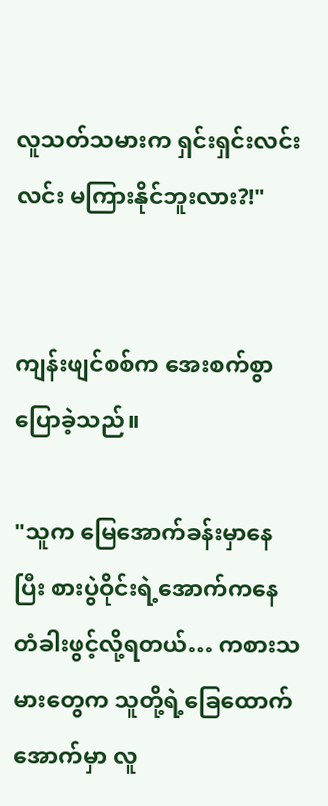လူသတ်သမားက ရှင်းရှင်းလင်းလင်း မကြားနိုင်ဘူးလား?!"


ကျန်းဖျင်စစ်က အေးစက်စွာ ပြောခဲ့သည်။

"သူက မြေအောက်ခန်းမှာနေပြီး စားပွဲဝိုင်းရဲ့အောက်ကနေ တံခါးဖွင့်လို့ရတယ်… ကစားသမားတွေက သူတို့ရဲ့ခြေထောက်အောက်မှာ လူ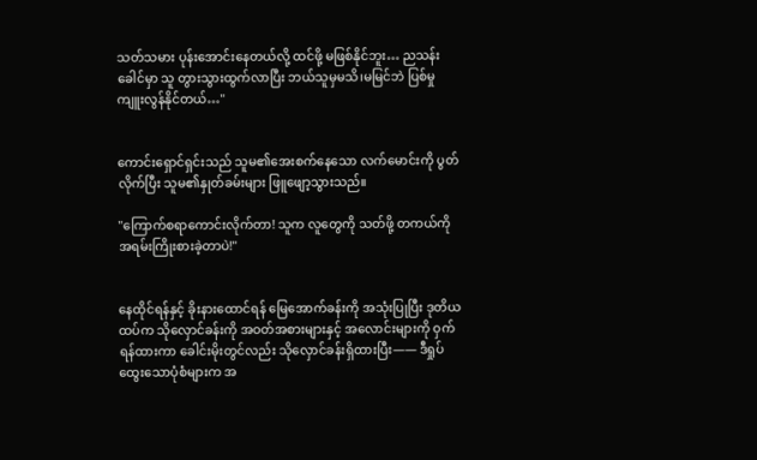သတ်သမား ပုန်းအောင်းနေတယ်လို့ ထင်ဖို့ မဖြစ်နိုင်ဘူး… ညသန်းခေါင်မှာ သူ တွားသွားထွက်လာပြီး ဘယ်သူမှမသိ၊မမြင်ဘဲ ပြစ်မှုကျူးလွန်နိုင်တယ်…"


ကောင်းရှောင်ရှင်းသည် သူမ၏အေးစက်နေသော လက်မောင်းကို ပွတ်လိုက်ပြီး သူမ၏နှုတ်ခမ်းများ ဖြူဖျော့သွားသည်။

"ကြောက်စရာကောင်းလိုက်တာ! သူက လူတွေကို သတ်ဖို့ တကယ်ကို အရမ်းကြိုးစားခဲ့တာပဲ!"


နေထိုင်ရန်နှင့် ခိုးနားထောင်ရန် မြေအောက်ခန်းကို အသုံးပြုပြီး ဒုတိယထပ်က သိုလှောင်ခန်းကို အဝတ်အစားများနှင့် အလောင်းများကို ဝှက်ရန်ထားကာ ခေါင်းမိုးတွင်လည်း သိုလှောင်ခန်းရှိထားပြီး—— ဒီရှုပ်ထွေးသောပုံစံများက အ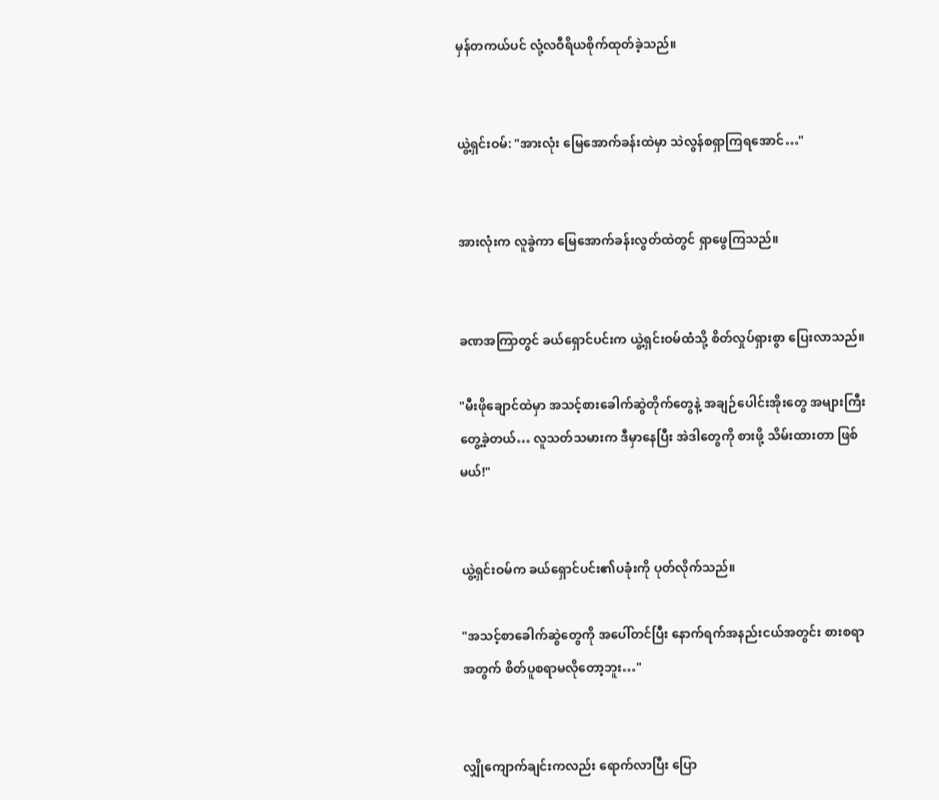မှန်တကယ်ပင် လုံ့လဝီရိယစိုက်ထုတ်ခဲ့သည်။


ယွဲ့ရှင်းဝမ်: "အားလုံး မြေအောက်ခန်းထဲမှာ သဲလွန်စရှာကြရအောင်…"


အားလုံးက လူခွဲကာ မြေအောက်ခန်းလွတ်ထဲတွင် ရှာဖွေကြသည်။


ခဏအကြာတွင် ခယ်ရှောင်ပင်းက ယွဲ့ရှင်းဝမ်ထံသို့ စိတ်လှုပ်ရှားစွာ ပြေးလာသည်။

"မီးဖိုချောင်ထဲမှာ အသင့်စားခေါက်ဆွဲတိုက်တွေနဲ့ အချဉ်ပေါင်းအိုးတွေ အများကြီးတွေ့ခဲ့တယ်… လူသတ်သမားက ဒီမှာနေပြီး အဲဒါတွေကို စားဖို့ သိမ်းထားတာ ဖြစ်မယ်!"


ယွဲ့ရှင်းဝမ်က ခယ်ရှောင်ပင်း၏ပခုံးကို ‌ပုတ်လိုက်သည်။

"အသင့်စာခေါက်ဆွဲတွေကို အပေါ်တင်ပြီး နောက်ရက်အနည်းငယ်အတွင်း စားစရာအတွက် စိတ်ပူစရာမလိုတော့ဘူး…"


လျှိုကျောက်ချင်းကလည်း ရောက်လာပြီး ပြော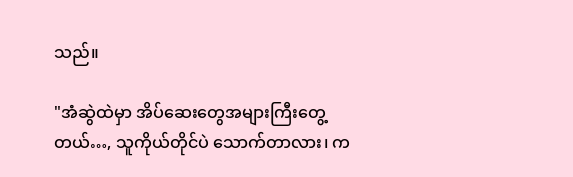သည်။

"အံဆွဲထဲမှာ အိပ်ဆေးတွေအများကြီးတွေ့တယ်…, သူကိုယ်တိုင်ပဲ သောက်တာလား၊ က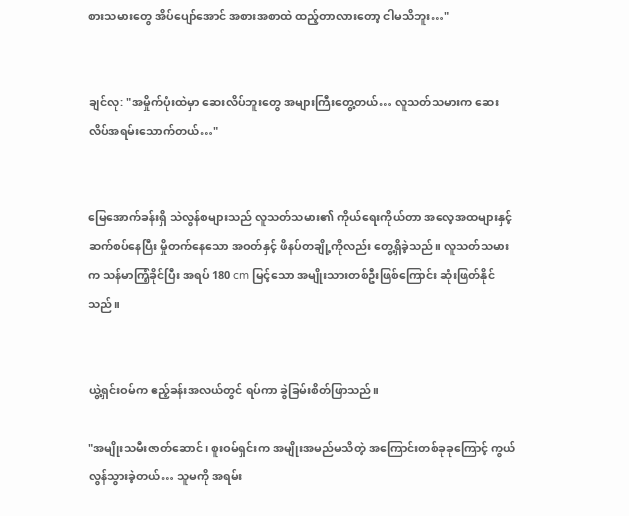စားသမားတွေ အိပ်ပျော်အောင် အစားအစာထဲ ထည့်တာလားတော့ ငါမသိဘူး…"


ချင်လု: "အမှိုက်ပုံးထဲမှာ ဆေးလိပ်ဘူးတွေ အများကြီးတွေ့တယ်… လူသတ်သမားက ဆေးလိပ်အရမ်းသောက်တယ်…"


မြေအောက်ခန်းရှိ သဲလွန်စများသည် လူသတ်သမား၏ ကိုယ်ရေးကိုယ်တာ အလေ့အထများနှင့် ဆက်စပ်နေပြီး မှိုတက်နေသော အဝတ်နှင့် ဖိနပ်တချို့ကိုလည်း တွေ့ရှိခဲ့သည်။ လူသတ်သမားက သန်မာကြံ့ခိုင်ပြီး အရပ် 180 cm မြင့်သော အမျိုးသားတစ်ဦးဖြစ်ကြောင်း ဆုံးဖြတ်နိုင်သည်။


ယွဲ့ရှင်းဝမ်က ဧည့်ခန်းအလယ်တွင် ရပ်ကာ ခွဲခြမ်းစိတ်ဖြာသည်။

"အမျိုးသမီးဇာတ်ဆောင်၊ စူးဝမ်ရှင်းက အမျိုးအမည်မသိတဲ့ အကြောင်းတစ်ခုခုကြောင့် ကွယ်လွန်သွားခဲ့တယ်… သူမကို အရမ်း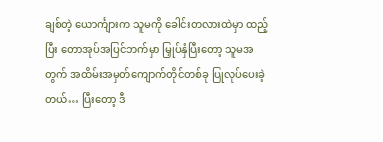ချစ်တဲ့ ယောင်္ကျားက သူမကို ခေါင်းတလားထဲမှာ ထည့်ပြီး တောအုပ်အပြင်ဘက်မှာ မြှုပ်နှံပြီးတော့ သူမအတွက် အထိမ်းအမှတ်ကျောက်တိုင်တစ်ခု ပြုလုပ်ပေးခဲ့တယ်… ပြီးတော့ ဒီ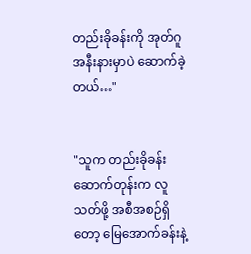တည်းခိုခန်းကို အုတ်ဂူအနီးနားမှာပဲ ဆောက်ခဲ့တယ်…"


"သူက တည်းခိုခန်းဆောက်တုန်းက လူသတ်ဖို့ အစီအစဉ်ရှိတော့ မြေအောက်ခန်းနဲ့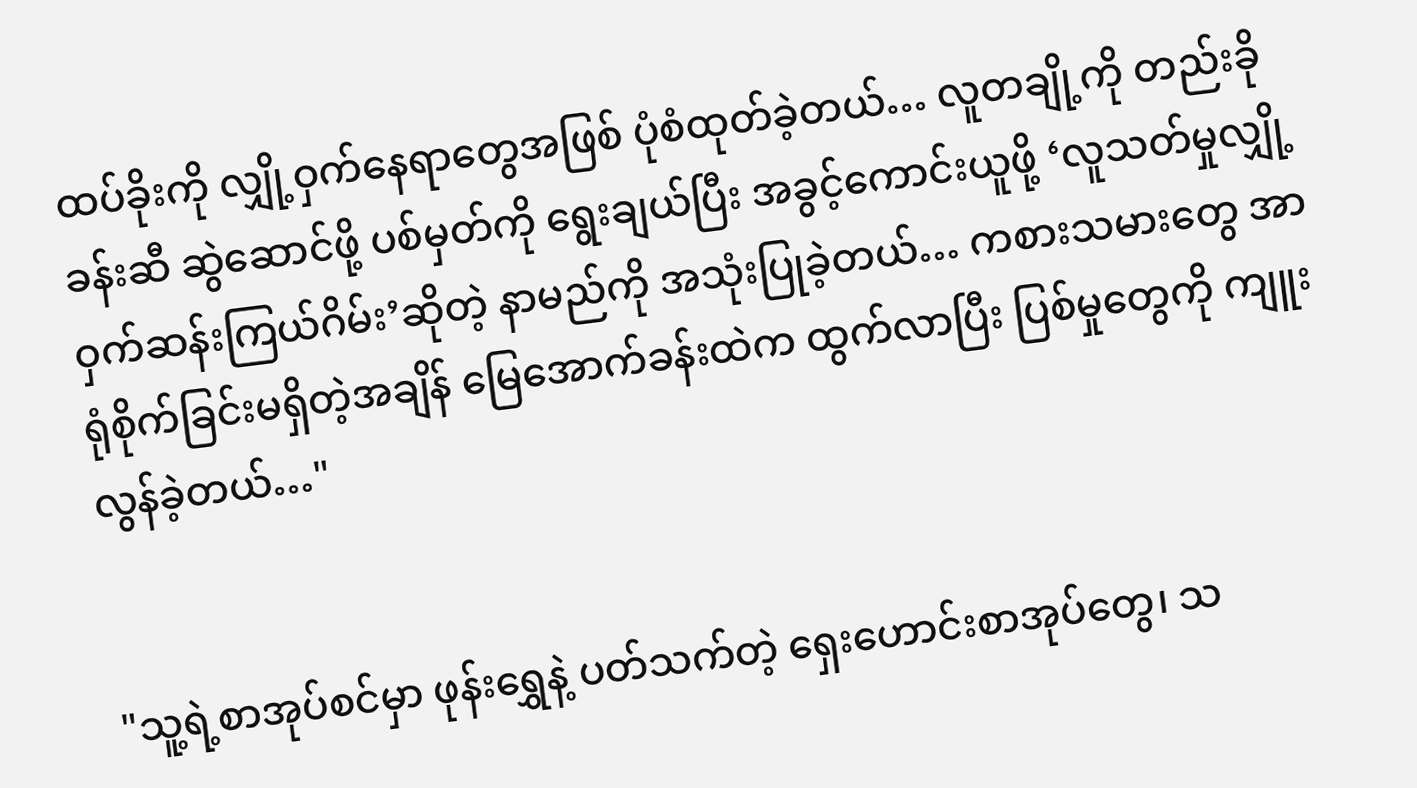ထပ်ခိုး‌ကို လျှို့ဝှက်နေရာတွေအဖြစ် ပုံစံထုတ်ခဲ့တယ်… လူတချို့ကို တည်းခိုခန်းဆီ ဆွဲဆောင်ဖို့ ပစ်မှတ်ကို ရွေးချယ်ပြီး အခွင့်ကောင်းယူဖို့ ‘လူသတ်မှုလျှို့ဝှက်ဆန်းကြယ်ဂိမ်း’ဆိုတဲ့ နာမည်ကို အသုံးပြုခဲ့တယ်… ကစားသမားတွေ အာရုံစိုက်ခြင်းမရှိတဲ့အချိန် မြေအောက်ခန်းထဲက ထွက်လာပြီး ပြစ်မှုတွေကို ကျူးလွန်ခဲ့တယ်…"


"သူ့ရဲ့စာအုပ်စင်မှာ ဖုန်းရွှေနဲ့ ပတ်သက်တဲ့ ရှေးဟောင်းစာအုပ်တွေ၊ သ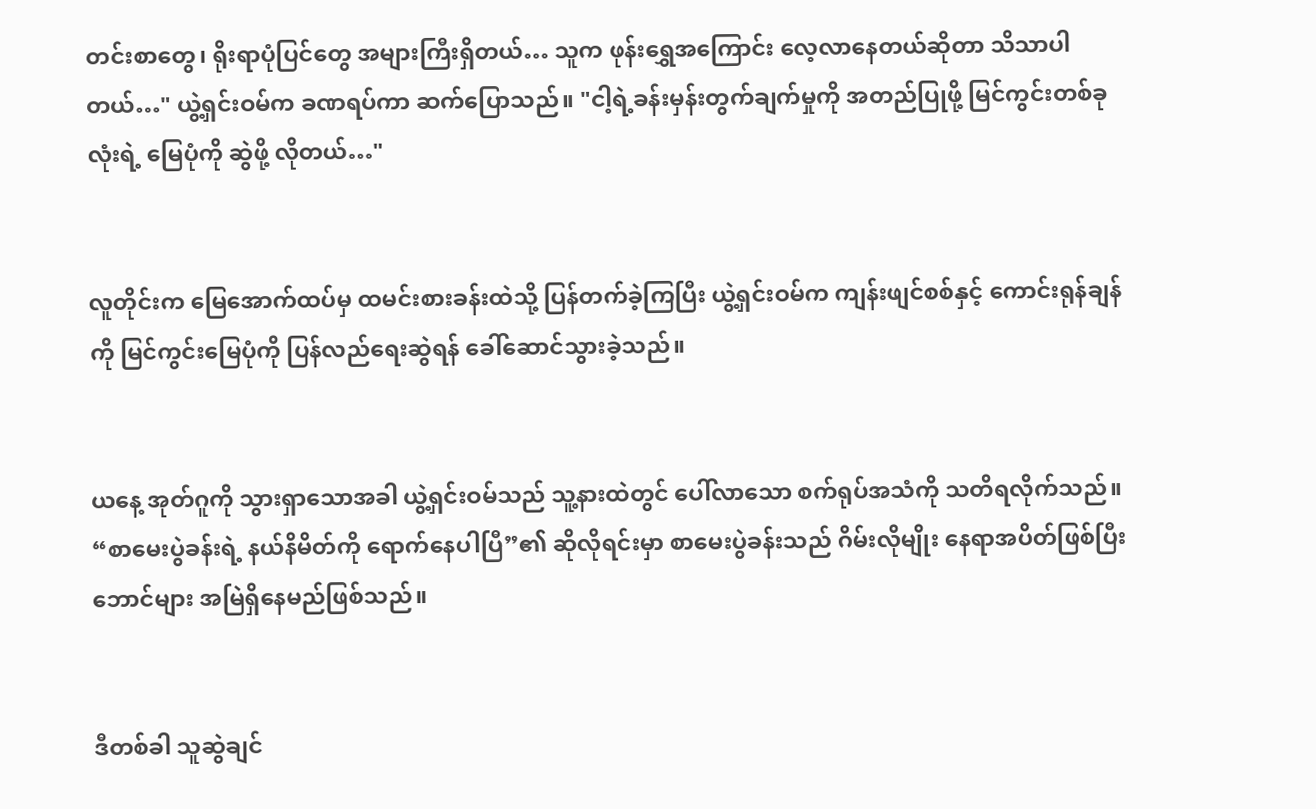တင်းစာတွေ၊ ရိုးရာပုံပြင်တွေ အများကြီးရှိတယ်… သူက ဖုန်းရွှေအကြောင်း လေ့လာနေတယ်ဆိုတာ သိသာပါတယ်…" ယွဲ့ရှင်းဝမ်က ခဏရပ်ကာ ဆက်ပြောသည်။ "ငါ့ရဲ့ခန်းမှန်းတွက်ချက်မှုကို အတည်ပြုဖို့ ‌မြင်ကွင်းတစ်ခုလုံးရဲ့ မြေပုံကို ဆွဲဖို့ လိုတယ်…"


လူတိုင်းက မြေအောက်ထပ်မှ ထမင်းစားခန်းထဲသို့ ပြန်တက်ခဲ့ကြပြီး ယွဲ့ရှင်းဝမ်က ကျန်းဖျင်စစ်နှင့် ကောင်းရုန်ချန်ကို မြင်ကွင်းမြေပုံကို ‌ပြန်လည်ရေးဆွဲရန် ခေါ်ဆောင်သွားခဲ့သည်။


ယနေ့ အုတ်ဂူကို သွားရှာသောအခါ ယွဲ့ရှင်းဝမ်သည် သူ့နားထဲတွင် ပေါ်လာသော စက်ရုပ်အသံကို သတိရလိုက်သည်။ “စာမေးပွဲခန်းရဲ့ နယ်နိမိတ်ကို ရောက်နေပါပြီ”၏ ဆိုလိုရင်းမှာ စာမေးပွဲခန်းသည် ဂိမ်းလိုမျိုး နေရာအပိတ်ဖြစ်ပြီး ဘောင်များ အမြဲရှိနေမည်ဖြစ်သည်။


ဒီတစ်ခါ သူဆွဲချင်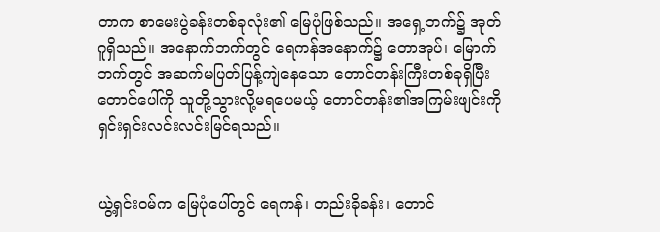တာက စာမေးပွဲခန်းတစ်ခုလုံး၏ မြေပုံဖြစ်သည်။ ‌အရှေ့ဘက်၌ အုတ်ဂူရှိသည်။ ‌အနောက်ဘက်တွင် ရေကန်အနောက်၌ တောအုပ်၊ မြောက်ဘက်တွင် အဆက်မပြတ်ပြန့်ကျဲနေသော တောင်တန်းကြီးတစ်ခုရှိပြီး တောင်ပေါ်ကို သူတို့သွားလို့မရပေမယ့် တောင်တန်း၏အကြမ်းဖျင်းကို ရှင်းရှင်းလင်းလင်းမြင်ရသည်။


ယွဲ့ရှင်းဝမ်က မြေပုံပေါ်တွင် ရေကန်၊ တည်းခိုခန်း၊ တောင်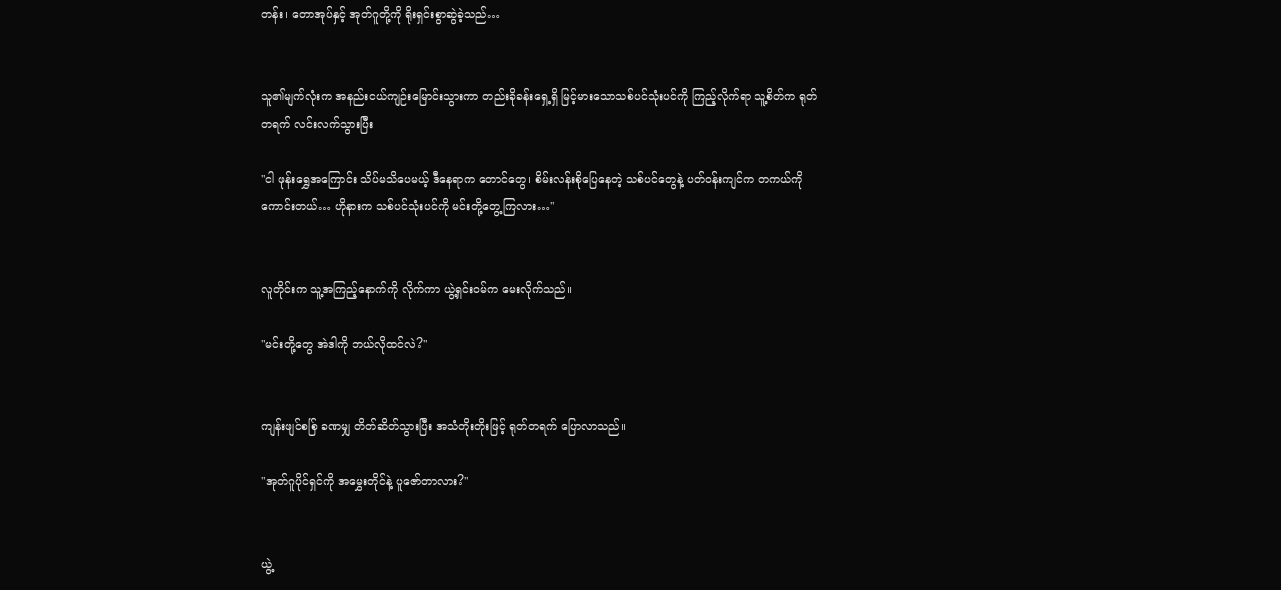တန်း၊ တောအုပ်နှင့် အုတ်ဂူတို့ကို ရိုးရှင်းစွာဆွဲခဲ့သည်…


သူ၏မျက်လုံးက အနည်းငယ်ကျဉ်းမြောင်းသွားကာ တည်းခိုခန်းရှေ့ရှိ မြင့်မားသောသစ်ပင်သုံးပင်ကို ကြည့်လိုက်ရာ သူ့စိတ်က ရုတ်တရက် လင်းလက်သွားပြီး

"ငါ ဖုန်းရွှေအကြောင်း သိပ်မသိပေမယ့် ဒီနေရာက တောင်တွေ၊ စိမ်းလန်းစိုပြေနေတဲ့ သစ်ပင်တွေနဲ့ ပတ်ဝန်းကျင်က တကယ်ကိုကောင်းတယ်… ဟိုနားက သစ်ပင်သုံးပင်ကို မင်းတို့တွေ့ကြလား…"


လူတိုင်းက သူ့အကြည့်နောက်ကို လိုက်ကာ ယွဲ့ရှင်းဝမ်က မေးလိုက်သည်။

"မင်းတို့တွေ အဲဒါကို ဘယ်လိုထင်လဲ?"


ကျန်းဖျင်စစ်ြ ခဏမျှ တိတ်ဆိတ်သွားပြီး အသံတိုးတိုးဖြင့် ရုတ်တရက် ပြောလာသည်။

"အုတ်ဂူပိုင်ရှင်ကို အမွှေးတိုင်နဲ့ ပူဇော်တာလား?"


ယွဲ့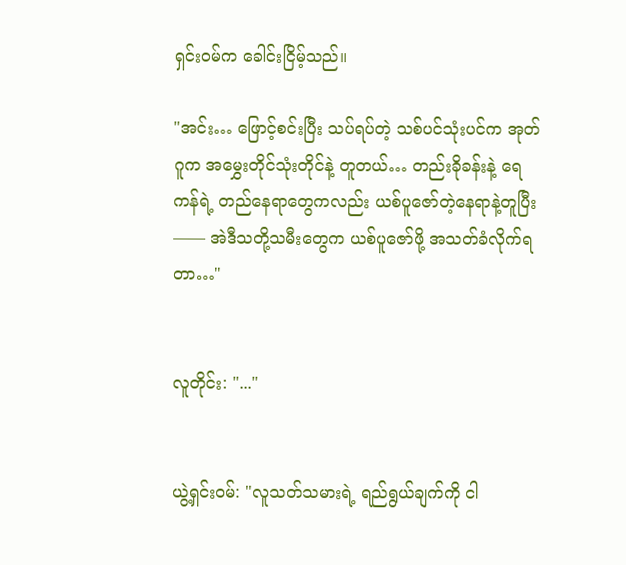ရှင်းဝမ်က ခေါင်းငြိမ့်သည်။

"အင်း… ဖြောင့်စင်းပြီး သပ်ရပ်တဲ့ သစ်ပင်သုံးပင်က အုတ်ဂူက ‌အမွှေးတိုင်သုံးတိုင်နဲ့ တူတယ်… တည်းခိုခန်းနဲ့ ရေကန်ရဲ့ တည်နေရာတွေကလည်း ယစ်ပူဇော်တဲ့နေရာနဲ့တူပြီး—— အဲဒီသတို့သမီးတွေက ယစ်ပူဇော်ဖို့ အသတ်ခံလိုက်ရတာ…"


လူတိုင်း: "..."


ယွဲ့ရှင်းဝမ်: "လူသတ်သမားရဲ့ ရည်ရွယ်ချက်ကို ငါ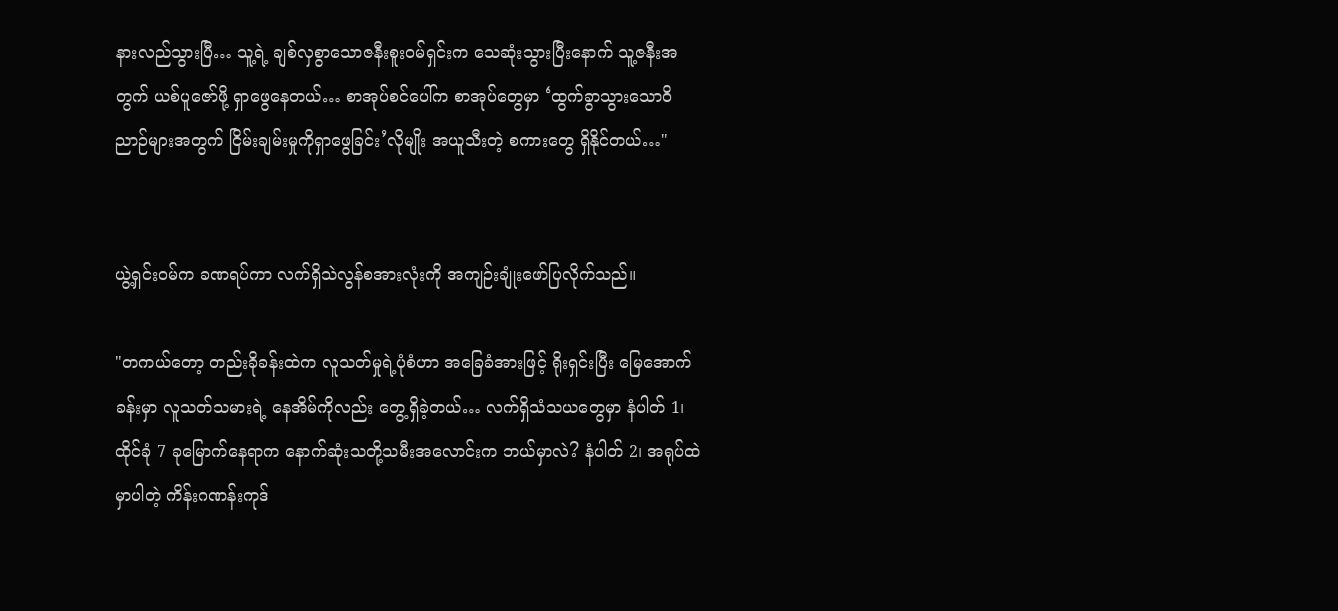နားလည်သွားပြီ… သူ့ရဲ့ ချစ်လှစွာသောဇနီးစူးဝမ်ရှင်းက သေဆုံးသွားပြီးနောက် သူ့ဇနီးအတွက် ယစ်ပူဇော်ဖို့ ရှာဖွေနေတယ်… စာအုပ်စင်ပေါ်က စာအုပ်တွေမှာ ‘ထွက်ခွာသွားသောဝိညာဉ်များအတွက် ငြိမ်းချမ်းမှုကိုရှာဖွေခြင်း’လိုမျိုး အယူသီးတဲ့ စကားတွေ ရှိနိုင်တယ်…"


ယွဲ့ရှင်းဝမ်က ခဏရပ်ကာ လက်ရှိသဲလွန်စအားလုံးကို အကျဉ်းချုံးဖော်ပြလိုက်သည်။

"တကယ်တော့ တည်းခိုခန်းထဲက လူသတ်မှုရဲ့ပုံစံဟာ အခြေခံအားဖြင့် ရိုးရှင်းပြီး မြေအောက်ခန်းမှာ လူသတ်သမားရဲ့ နေအိမ်ကိုလည်း တွေ့ရှိခဲ့တယ်… လက်ရှိသံသယတွေမှာ နံပါတ် 1၊ ထိုင်ခုံ 7 ခုမြောက်နေရာက နောက်ဆုံးသတို့သမီးအလောင်းက ဘယ်မှာလဲ? နံပါတ် 2၊ အရုပ်ထဲမှာပါတဲ့ ကိန်းဂဏန်းကုဒ်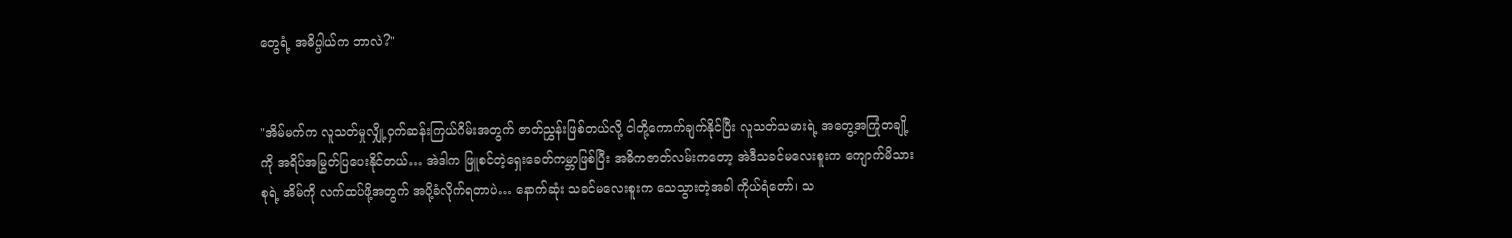တွေရံ့ အဓိပ္ပါယ်က ဘာလဲ?"


"အိမ်မက်က လူသတ်မှုလျှို့ဝှက်ဆန်းကြယ်ဂိမ်းအတွက် ဇာတ်ညွှန်းဖြစ်တယ်လို့ ငါတို့ကောက်ချက်နိုင်ပြီး လူသတ်သမားရဲ့ အတွေ့အကြုံတချို့ကို အရိပ်အမြွတ်ပြပေးနိုင်တယ်… အဲဒါက ဖြူစင်တဲ့ရှေးခေတ်ကမ္ဘာဖြစ်ပြီး အဓိကဇာတ်လမ်းကတော့ အဲဒီသခင်မလေးစူးက ကျောက်မိသားစုရဲ့ အိမ်ကို လက်ထပ်ဖို့အတွက် အပို့ခံလိုက်ရတာပဲ… နောက်ဆုံး သခင်မလေးစူးက သေသွားတဲ့အခါ ကိုယ်ရံတော်၊ သ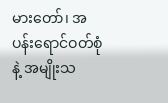မားတော်၊ အပန်းရောင်ဝတ်စုံနဲ့ အမျိုးသ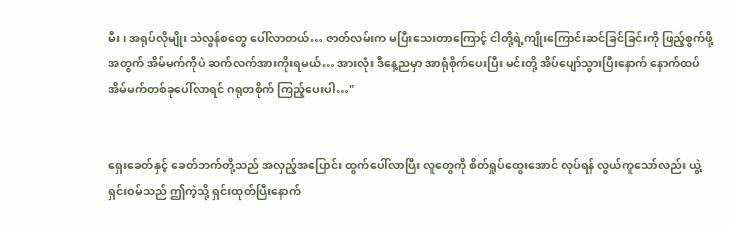မီး၊ အရုပ်‌‌လိုမျိုး သဲလွန်စတွေ ပေါ်လာတယ်… ဇာတ်လမ်းက မပြီးသေးတာကြောင့် ငါတို့ရဲ့ကျိုးကြောင်းဆင်ခြင်ခြင်းကို ဖြည့်စွက်ဖို့အတွက် အိမ်မက်ကိုပဲ ဆက်လက်အားကိုးရမယ်… အားလုံး ဒီနေ့ညမှာ အာရုံစိုက်ပေးပြီး မင်းတို့ အိပ်ပျော်သွားပြီးနောက် နောက်ထပ်အိမ်မက်တစ်ခုပေါ်လာရင် ဂရုတစိုက် ကြည့်ပေးပါ…"


ရှေးခေတ်နှင့် ခေတ်ဘက်တို့သည် အ‌လှည့်အပြောင်း ထွက်ပေါ်လာပြီး လူတွေကို စိတ်ရှုပ်ထွေးအောင် လုပ်ရန် လွယ်ကူသော်လည်း ယွဲ့ရှင်းဝမ်သည် ဤကဲ့သို့ ရှင်းထုတ်ပြီးနောက်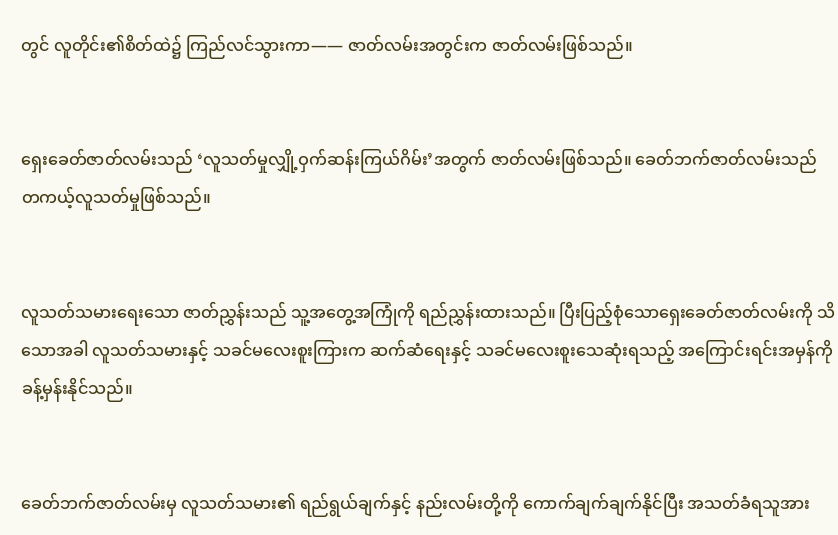တွင် လူတိုင်း၏စိတ်ထဲ၌ ‌ကြည်လင်သွားကာ—— ဇာတ်လမ်းအတွင်းက ဇာတ်လမ်းဖြစ်သည်။


ရှေးခေတ်ဇာတ်လမ်းသည် ‘လူသတ်မှုလျှို့ဝှက်ဆန်းကြယ်ဂိမ်း’အတွက် ဇာတ်လမ်းဖြစ်သည်။ ခေတ်ဘက်ဇာတ်လမ်းသည် တကယ့်လူသတ်မှုဖြစ်သည်။


လူသတ်သမားရေးသော ဇာတ်ညွှန်းသည် သူ့အတွေ့အကြုံကို ရည်ညွှန်းထားသည်။ ပြီးပြည့်စုံသောရှေးခေတ်ဇာတ်လမ်းကို သိသောအခါ လူသတ်သမားနှင့် သခင်မလေးစူးကြားက ဆက်ဆံရေးနှင့် သခင်မလေးစူးသေဆုံးရသည့် အကြောင်းရင်းအမှန်ကို ခန့်မှန်းနိုင်သည်။


ခေတ်ဘက်ဇာတ်လမ်းမှ လူသတ်သမား၏ ရည်ရွယ်ချက်နှင့် နည်းလမ်းတို့ကို ကောက်ချက်ချက်နိုင်ပြီး အသတ်ခံရသူအား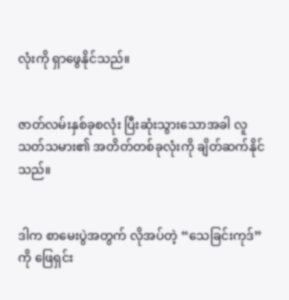လုံးကို ရှာဖွေနိုင်သည်။


ဇာတ်လမ်းနှစ်ခုစလုံး ပြီးဆုံးသွားသောအခါ လူသတ်သမား၏ အတိတ်တစ်ခုလုံးကို ချိတ်ဆက်နိုင်သည်။


ဒါက စာမေးပွဲအတွက် လိုအပ်တဲ့ “သေခြင်းကုဒ်”ကို ဖြေရှင်း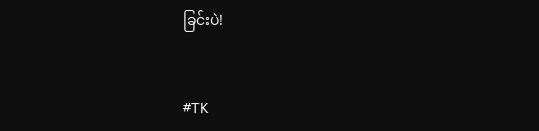ခြင်းပဲ!


#TK